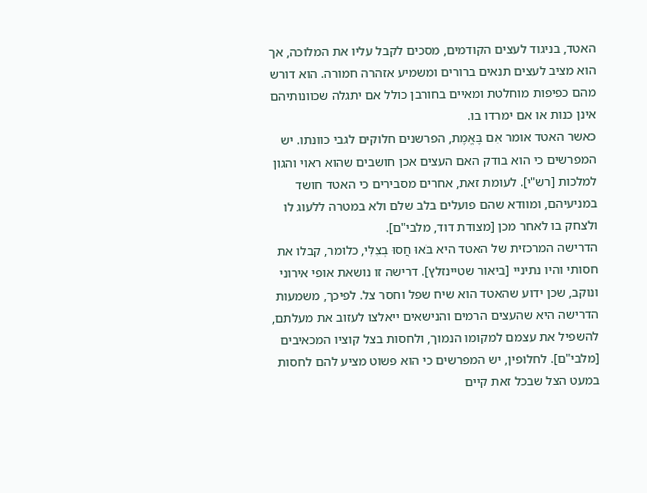האטד, בניגוד לעצים הקודמים, מסכים לקבל עליו את המלוכה, אך הוא מציב לעצים תנאים ברורים ומשמיע אזהרה חמורה. הוא דורש מהם כפיפות מוחלטת ומאיים בחורבן כולל אם יתגלה שכוונותיהם אינן כנות או אם ימרדו בו.
כאשר האטד אומר אִם בֶּאֱמֶת, הפרשנים חלוקים לגבי כוונתו. יש המפרשים כי הוא בודק האם העצים אכן חושבים שהוא ראוי והגון למלכות [רש"י]. לעומת זאת, אחרים מסבירים כי האטד חושד במניעיהם, ומוודא שהם פועלים בלב שלם ולא במטרה ללעוג לו ולצחק בו לאחר מכן [מצודת דוד, מלבי"ם].
הדרישה המרכזית של האטד היא בֹּאוּ חֲסוּ בְצִלִּי, כלומר, קבלו את חסותי והיו נתיניי [ביאור שטיינזלץ]. דרישה זו נושאת אופי אירוני ונוקב, שכן ידוע שהאטד הוא שיח שפל וחסר צל. לפיכך, משמעות הדרישה היא שהעצים הרמים והנישאים ייאלצו לעזוב את מעלתם, להשפיל את עצמם למקומו הנמוך, ולחסות בצל קוציו המכאיבים [מלבי"ם]. לחלופין, יש המפרשים כי הוא פשוט מציע להם לחסות במעט הצל שבכל זאת קיים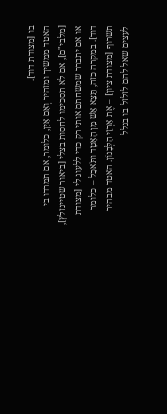בו [מצודת דוד].
האטד ממשיך ומזהיר וְאִם אַיִן, כלומר, אם תמרדו בי [מלבי"ם], אם לא תסכימו לחסות בצלי [ביאור שטיינזלץ], או אם יתברר שמשחתם אותי רק כדי ללעוג לי [מצודת דוד]. במקרה כזה, תֵּצֵא אֵשׁ מִן הָאָטָד ותֹּאכַל – כלומר תשרוף [מצודת ציון] – אֶת אַרְזֵי הַלְּבָנוֹן. האטד מבהיר לעצים שאל להם לזלזל בו בגלל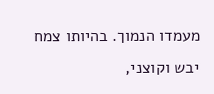מעמדו הנמוך. בהיותו צמח יבש וקוצני,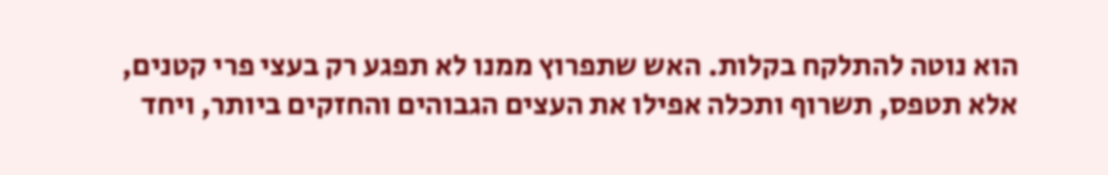הוא נוטה להתלקח בקלות. האש שתפרוץ ממנו לא תפגע רק בעצי פרי קטנים, אלא תטפס, תשרוף ותכלה אפילו את העצים הגבוהים והחזקים ביותר, ויחד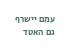עמם יישרף גם האטד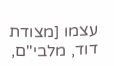עצמו [מצודת דוד, מלבי"ם,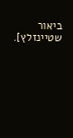ביאור שטיינזלץ].